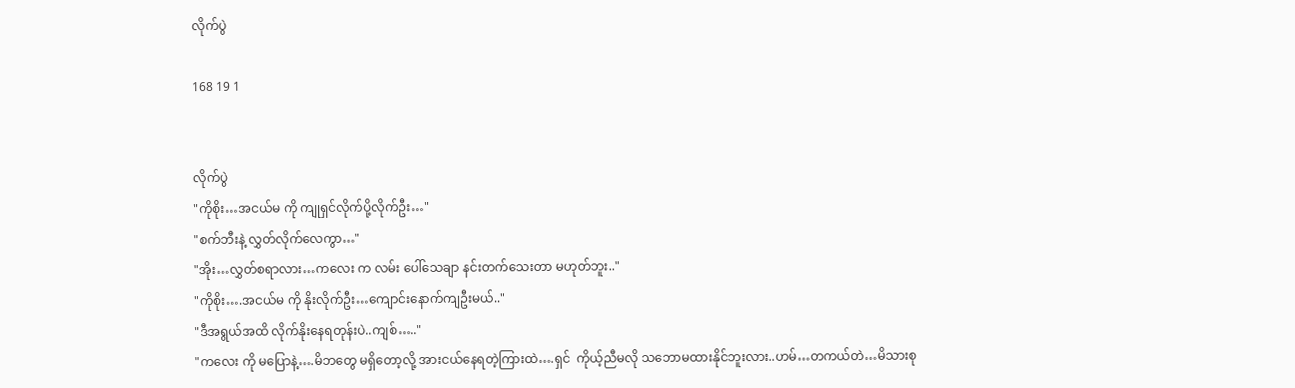လိုက်ပွဲ

168 19 1


လိုက်ပွဲ
"ကိုစိုး…အငယ်မ ကို ကျုရှင်လိုက်ပို့လိုက်ဦး…"
"စက်ဘီးနဲ့ လွှတ်လိုက်လေကွာ…"
"အိုး…လွှတ်စရာလား…ကလေး က လမ်း ပေါ်သေချာ နင်းတက်သေးတာ မဟုတ်ဘူး.."
"ကိုစိုး….အငယ်မ ကို နိုးလိုက်ဦး…ကျောင်းနောက်ကျဦးမယ်.."
"ဒီအရွယ်အထိ လိုက်နိုးနေရတုန်းပဲ..ကျစ်….."
"ကလေး ကို မပြောနဲ့….မိဘတွေ မရှိတော့လို့ အားငယ်နေရတဲ့ကြားထဲ….ရှင်  ကိုယ့်ညီမလို သဘောမထားနိုင်ဘူးလား..ဟမ်…တကယ်တဲ…မိသားစု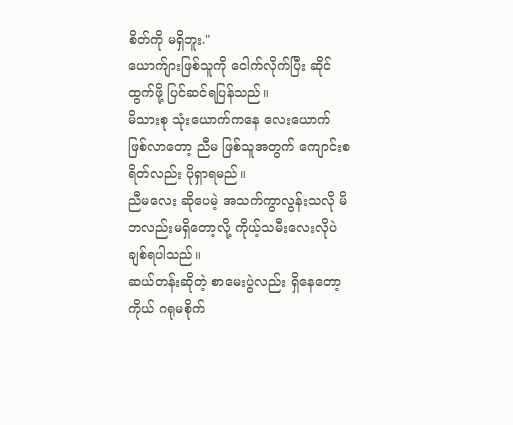စိတ်ကို မရှိဘူး."
ယောက်ျားဖြစ်သူကို ငေါက်လိုက်ပြီး ဆိုင်ထွက်ဖို့ ပြင်ဆင်ရပြန်သည်။
မိသားစု သုံးယောက်ကနေ လေးယောက် ဖြစ်လာတော့ ညီမ ဖြစ်သူအတွက် ကျောင်းစရိတ်လည်း ပိုရှာရမည်။
ညီမလေး ဆိုပေမဲ့ အသက်ကွာလွန်းသလို မိဘလည်းမရှိတော့လို့ ကိုယ့်သမီးလေးလိုပဲ ချစ်ရပါသည်။
ဆယ်တန်းဆိုတဲ့ စာမေးပွဲလည်း ရှိနေတော့ ကိုယ် ဂရုမစိုက်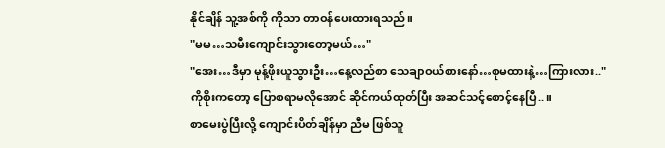နိုင်ချိန် သူ့အစ်ကို ကိုသာ တာဝန်ပေးထားရသည်။
"မမ…သမီးကျောင်းသွားတော့မယ်…"
"အေး…ဒီမှာ မုန့်ဖိုးယူသွားဦး…နေ့လည်စာ သေချာဝယ်စားနော်…စုမထားနဲ့…ကြားလား.."
ကိုစိုးကတော့ ပြောစရာမလိုအောင် ဆိုင်ကယ်ထုတ်ပြီး အဆင်သင့်စောင့်နေပြီ..။
စာမေးပွဲပြီးလို့ ကျောင်းပိတ်ချိန်မှာ ညီမ ဖြစ်သူ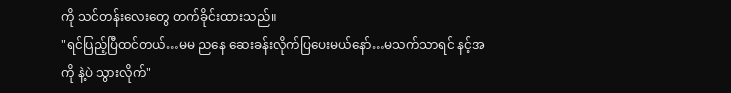ကို သင်တန်းလေးတွေ တက်ခိုင်းထားသည်။
"ရင်ပြည့်ပြီထင်တယ်…မမ ညနေ ဆေးခန်းလိုက်ပြပေးမယ်နော်…မသက်သာရင် နင့်အကို နဲ့ပဲ သွားလိုက်"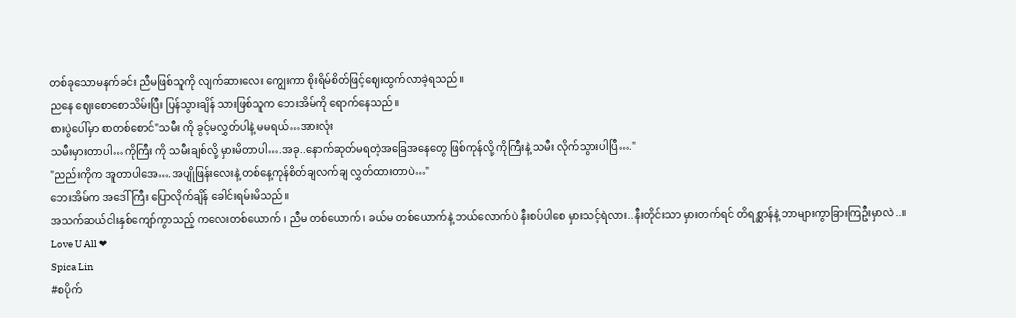တစ်ခုသောမနက်ခင်း ညီမဖြစ်သူကို လျက်ဆားလေး ကျွေးကာ စိုးရိမ်စိတ်ဖြင့်ဈေးထွက်လာခဲ့ရသည်။
ညနေ ဈေးစောစောသိမ်းပြီး ပြန်သွားချိန် သားဖြစ်သူက ဘေးအိမ်ကို ရောက်နေသည်။
စားပွဲပေါ်မှာ စာတစ်စောင်"သမီး ကို ခွင့်မလွှတ်ပါနဲ့ မမရယ်…အားလုံး
သမီးမှားတာပါ…ကိုကြီး ကို သမီးချစ်လို့ မှားမိတာပါ….အခု..နောက်ဆုတ်မရတဲ့အခြေအနေတွေ ဖြစ်ကုန်လို့ ကိုကြီးနဲ့ သမီး လိုက်သွားပါပြီ…."
"ညည်းကိုက အူတာပါအေ….အပျိုဖြန်းလေးနဲ့ တစ်နေ့ကုန်စိတ်ချလက်ချ လွှတ်ထားတာပဲ…"
ဘေးအိမ်က အဒေါ်ကြီး ပြောလိုက်ချိန် ခေါင်းရမ်းမိသည်။
အသက်ဆယ်ငါးနှစ်ကျော်ကွာသည့် ကလေးတစ်ယောက် ၊ ညီမ တစ်ယောက်၊ ခယ်မ တစ်ယောက်နဲ့ ဘယ်လောက်ပဲ နီးစပ်ပါစေ မှားသင့်ရဲလား..နီးတိုင်းသာ မှားတက်ရင် တိရစ္ဆာန်နဲ့ ဘာများကွာခြားကြဦးမှာလဲ..။
Love U All ❤
Spica Lin
#စပိုက်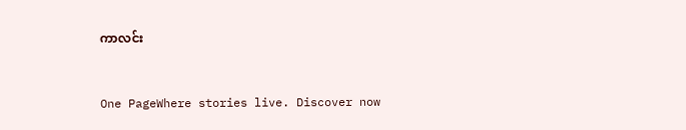ကာလင်း


One PageWhere stories live. Discover now